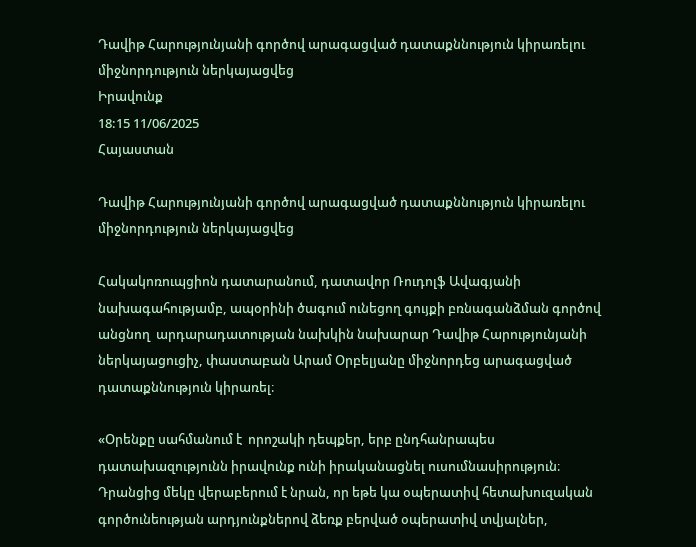Դավիթ Հարությունյանի գործով արագացված դատաքննություն կիրառելու միջնորդություն ներկայացվեց
Իրավունք
18:15 11/06/2025
Հայաստան

Դավիթ Հարությունյանի գործով արագացված դատաքննություն կիրառելու միջնորդություն ներկայացվեց

Հակակոռուպցիոն դատարանում, դատավոր Ռուդոլֆ Ավագյանի նախագահությամբ, ապօրինի ծագում ունեցող գույքի բռնագանձման գործով անցնող  արդարադատության նախկին նախարար Դավիթ Հարությունյանի  ներկայացուցիչ, փաստաբան Արամ Օրբելյանը միջնորդեց արագացված դատաքննություն կիրառել։

«Օրենքը սահմանում է  որոշակի դեպքեր, երբ ընդհանրապես դատախազությունն իրավունք ունի իրականացնել ուսումնասիրություն։ Դրանցից մեկը վերաբերում է նրան, որ եթե կա օպերատիվ հետախուզական գործունեության արդյունքներով ձեռք բերված օպերատիվ տվյալներ,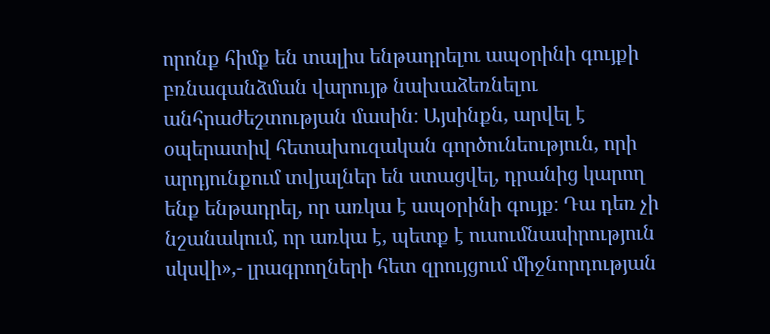որոնք հիմք են տալիս ենթադրելու ապօրինի գույքի բռնագանձման վարույթ նախաձեռնելու անհրաժեշտության մասին։ Այսինքն, արվել է օպերատիվ հետախուզական գործունեություն, որի արդյունքում տվյալներ են ստացվել, դրանից կարող ենք ենթադրել, որ առկա է ապօրինի գույք։ Դա դեռ չի նշանակում, որ առկա է, պետք է ուսումնասիրություն սկսվի»,- լրագրողների հետ զրույցում միջնորդության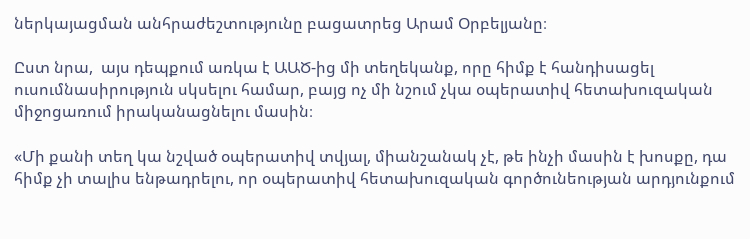ներկայացման անհրաժեշտությունը բացատրեց Արամ Օրբելյանը։

Ըստ նրա,  այս դեպքում առկա է ԱԱԾ-ից մի տեղեկանք, որը հիմք է հանդիսացել ուսումնասիրություն սկսելու համար, բայց ոչ մի նշում չկա օպերատիվ հետախուզական միջոցառում իրականացնելու մասին։

«Մի քանի տեղ կա նշված օպերատիվ տվյալ, միանշանակ չէ, թե ինչի մասին է խոսքը, դա հիմք չի տալիս ենթադրելու, որ օպերատիվ հետախուզական գործունեության արդյունքում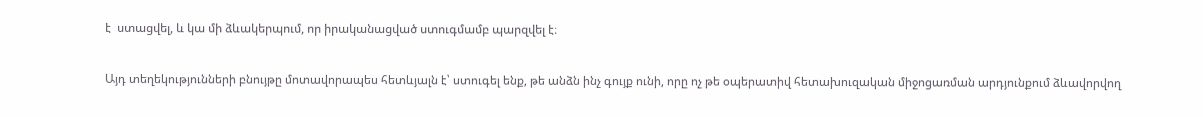է  ստացվել, և կա մի ձևակերպում, որ իրականացված ստուգմամբ պարզվել է։

Այդ տեղեկությունների բնույթը մոտավորապես հետևյալն է՝ ստուգել ենք, թե անձն ինչ գույք ունի, որը ոչ թե օպերատիվ հետախուզական միջոցառման արդյունքում ձևավորվող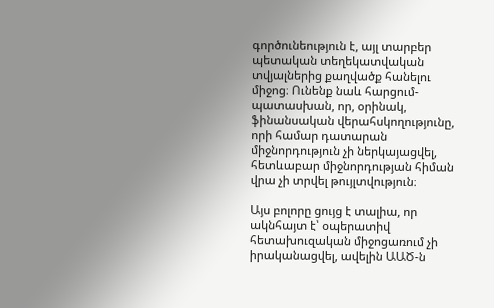գործունեություն է, այլ տարբեր պետական տեղեկատվական տվյալներից քաղվածք հանելու միջոց։ Ունենք նաև հարցում-պատասխան, որ, օրինակ, ֆինանսական վերահսկողությունը, որի համար դատարան միջնորդություն չի ներկայացվել, հետևաբար միջնորդության հիման վրա չի տրվել թույլտվություն։

Այս բոլորը ցույց է տալիա, որ ակնհայտ է՝ օպերատիվ հետախուզական միջոցառում չի իրականացվել, ավելին ԱԱԾ-ն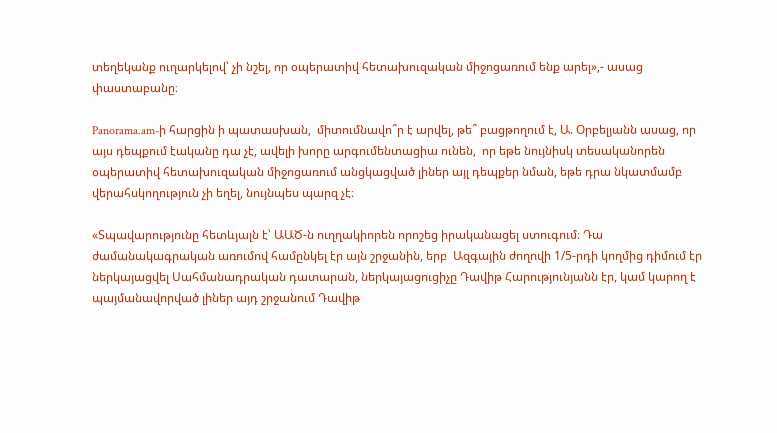տեղեկանք ուղարկելով՝ չի նշել, որ օպերատիվ հետախուզական միջոցառում ենք արել»,- ասաց փաստաբանը։

Panorama.am-ի հարցին ի պատասխան,  միտումնավո՞ր է արվել, թե՞ բացթողում է, Ա. Օրբելյանն ասաց, որ այս դեպքում էականը դա չէ, ավելի խորը արգումենտացիա ունեն,  որ եթե նույնիսկ տեսականորեն օպերատիվ հետախուզական միջոցառում անցկացված լիներ այլ դեպքեր նման, եթե դրա նկատմամբ վերահսկողություն չի եղել, նույնպես պարզ չէ։

«Տպավարությունը հետևյալն է՝ ԱԱԾ-ն ուղղակիորեն որոշեց իրականացել ստուգում։ Դա ժամանակագրական առումով համընկել էր այն շրջանին, երբ  Ազգային ժողովի 1/5-րդի կողմից դիմում էր ներկայացվել Սահմանադրական դատարան, ներկայացուցիչը Դավիթ Հարությունյանն էր, կամ կարող է պայմանավորված լիներ այդ շրջանում Դավիթ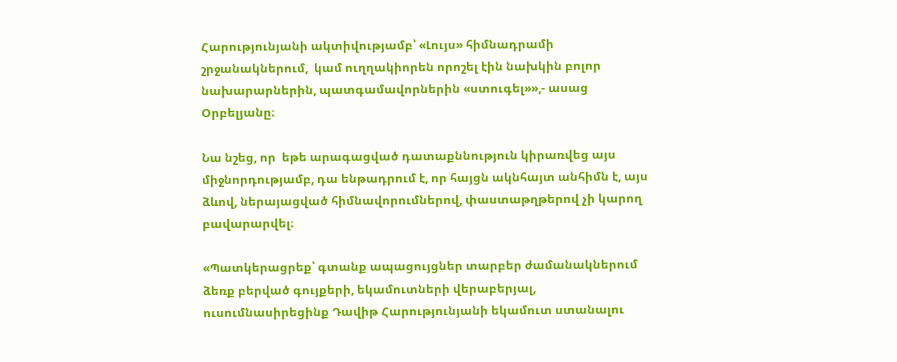Հարությունյանի ակտիվությամբ՝ «Լույս» հիմնադրամի շրջանակներում,  կամ ուղղակիորեն որոշել էին նախկին բոլոր նախարարներին, պատգամավորներին «ստուգել»»,- ասաց Օրբելյանը։

Նա նշեց, որ  եթե արագացված դատաքննություն կիրառվեց այս միջնորդությամբ, դա ենթադրում է, որ հայցն ակնհայտ անհիմն է, այս ձևով, ներայացված հիմնավորումներով, փաստաթղթերով չի կարող բավարարվել։

«Պատկերացրեք՝ գտանք ապացույցներ տարբեր ժամանակներում ձեռք բերված գույքերի, եկամուտների վերաբերյալ, ուսումնասիրեցինք Դավիթ Հարությունյանի եկամուտ ստանալու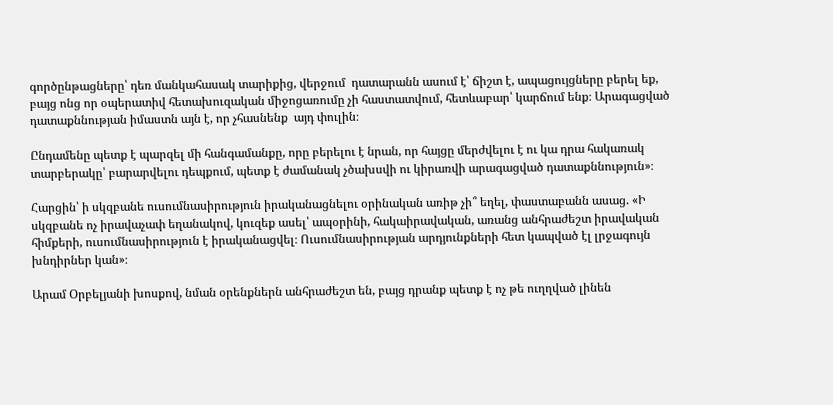գործընթացները՝ դեռ մանկահասակ տարիքից, վերջում  դատարանն ասում է՝ ճիշտ է, ապացույցները բերել եք, բայց ոնց որ օպերատիվ հետախուզական միջոցառումը չի հաստատվում, հետևաբար՝ կարճում ենք։ Արագացված դատաքննության իմաստն այն է, որ չհասնենք  այդ փուլին։

Ընդամենը պետք է պարզել մի հանգամանքը, որը բերելու է նրան, որ հայցը մերժվելու է ու կա դրա հակառակ տարբերակը՝ բարարվելու դեպքում, պետք է ժամանակ չծախսվի ու կիրառվի արագացված դատաքննություն»։

Հարցին՝ ի սկզբանե ուսումնասիրություն իրականացնելու օրինական առիթ չի՞ եղել, փաստաբանն ասաց. «Ի սկզբանե ոչ իրավաչափ եղանակով, կուզեք ասել՝ ապօրինի, հակաիրավական, առանց անհրաժեշտ իրավական հիմքերի, ուսումնասիրություն է իրականացվել։ Ուսումնասիրության արդյունքների հետ կապված էլ լրջագույն խնդիրներ կան»։

Արամ Օրբելյանի խոսքով, նման օրենքներն անհրաժեշտ են, բայց դրանք պետք է ոչ թե ուղղված լինեն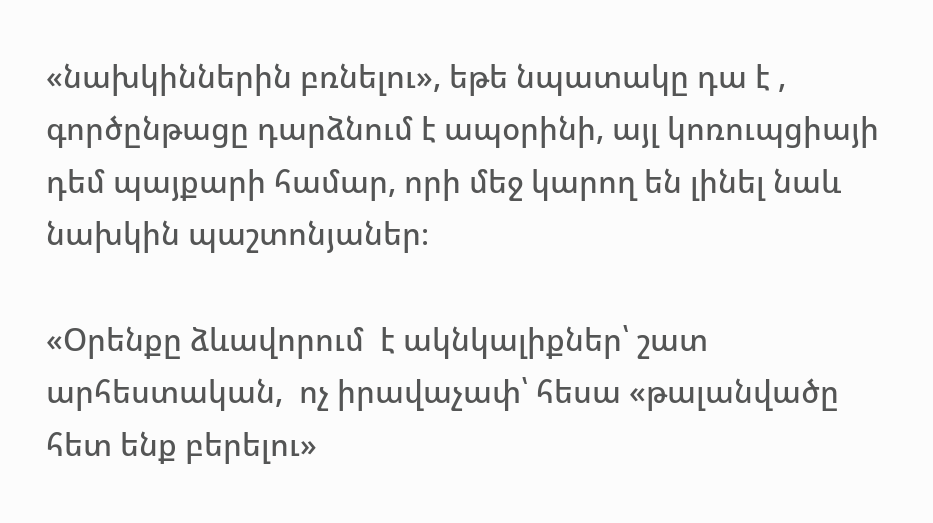«նախկիններին բռնելու», եթե նպատակը դա է , գործընթացը դարձնում է ապօրինի, այլ կոռուպցիայի դեմ պայքարի համար, որի մեջ կարող են լինել նաև նախկին պաշտոնյաներ։

«Օրենքը ձևավորում  է ակնկալիքներ՝ շատ արհեստական,  ոչ իրավաչափ՝ հեսա «թալանվածը հետ ենք բերելու»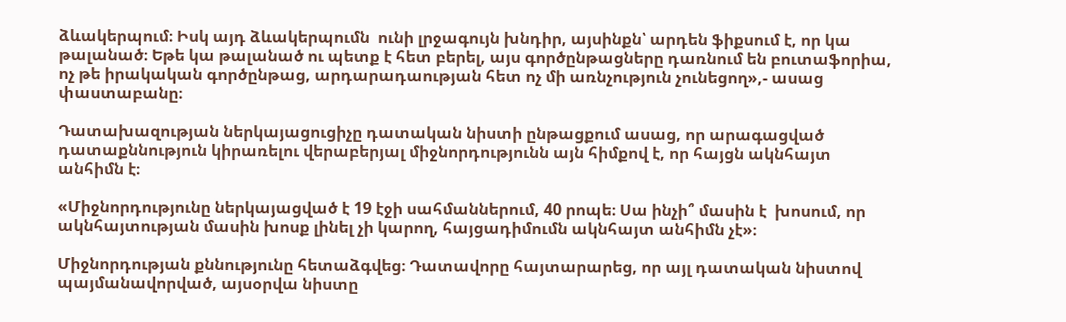ձևակերպում։ Իսկ այդ ձևակերպումն  ունի լրջագույն խնդիր, այսինքն՝ արդեն ֆիքսում է, որ կա թալանած։ Եթե կա թալանած ու պետք է հետ բերել, այս գործընթացները դառնում են բուտաֆորիա, ոչ թե իրակական գործընթաց, արդարադաության հետ ոչ մի առնչություն չունեցող»,- ասաց փաստաբանը։

Դատախազության ներկայացուցիչը դատական նիստի ընթացքում ասաց, որ արագացված դատաքննություն կիրառելու վերաբերյալ միջնորդությունն այն հիմքով է, որ հայցն ակնհայտ անհիմն է։

«Միջնորդությունը ներկայացված է 19 էջի սահմաններում, 40 րոպե։ Սա ինչի՞ մասին է  խոսում, որ ակնհայտության մասին խոսք լինել չի կարող, հայցադիմումն ակնհայտ անհիմն չէ»։

Միջնորդության քննությունը հետաձգվեց։ Դատավորը հայտարարեց, որ այլ դատական նիստով պայմանավորված, այսօրվա նիստը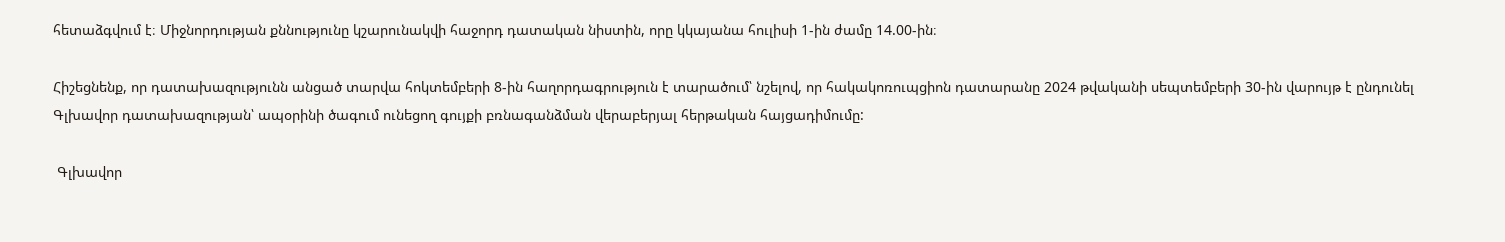հետաձգվում է։ Միջնորդության քննությունը կշարունակվի հաջորդ դատական նիստին, որը կկայանա հուլիսի 1-ին ժամը 14.00-ին։

Հիշեցնենք, որ դատախազությունն անցած տարվա հոկտեմբերի 8-ին հաղորդագրություն է տարածում՝ նշելով, որ հակակոռուպցիոն դատարանը 2024 թվականի սեպտեմբերի 30-ին վարույթ է ընդունել Գլխավոր դատախազության՝ ապօրինի ծագում ունեցող գույքի բռնագանձման վերաբերյալ հերթական հայցադիմումը:

 Գլխավոր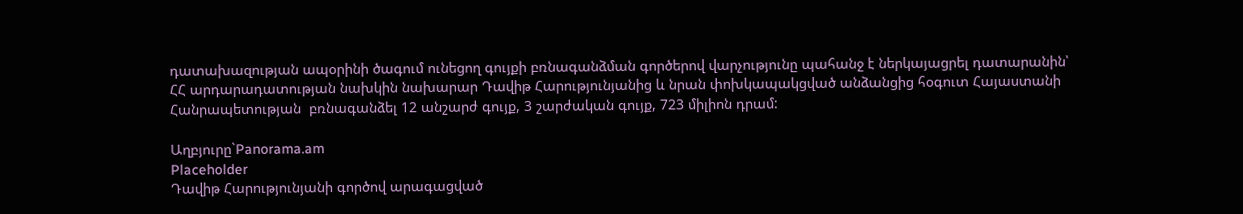դատախազության ապօրինի ծագում ունեցող գույքի բռնագանձման գործերով վարչությունը պահանջ է ներկայացրել դատարանին՝ ՀՀ արդարադատության նախկին նախարար Դավիթ Հարությունյանից և նրան փոխկապակցված անձանցից հօգուտ Հայաստանի Հանրապետության  բռնագանձել 12 անշարժ գույք, 3 շարժական գույք, 723 միլիոն դրամ:

Աղբյուրը`Panorama.am
Placeholder
Դավիթ Հարությունյանի գործով արագացված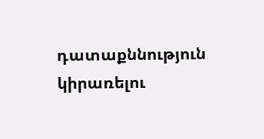դատաքննություն կիրառելու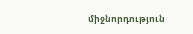միջնորդություն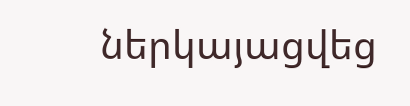ներկայացվեց